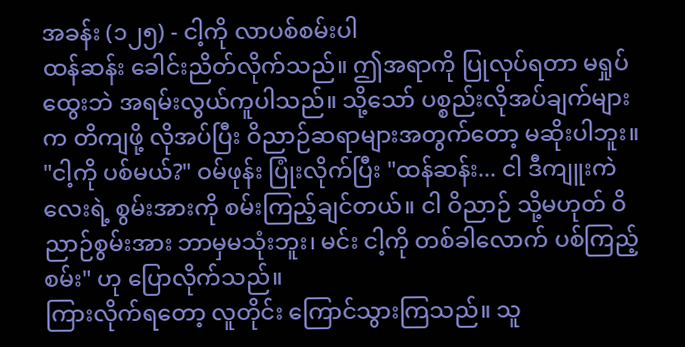အခန်း (၁၂၅) - ငါ့ကို လာပစ်စမ်းပါ
ထန်ဆန်း ခေါင်းညိတ်လိုက်သည်။ ဤအရာကို ပြုလုပ်ရတာ မရှုပ်ထွေးဘဲ အရမ်းလွယ်ကူပါသည်။ သို့သော် ပစ္စည်းလိုအပ်ချက်များက တိကျဖို့ လိုအပ်ပြီး ဝိညာဉ်ဆရာများအတွက်တော့ မဆိုးပါဘူး။
"ငါ့ကို ပစ်မယ်?" ဝမ်ဖုန်း ပြုံးလိုက်ပြီး "ထန်ဆန်း... ငါ ဒီကျူးကဲလေးရဲ့ စွမ်းအားကို စမ်းကြည့်ချင်တယ်။ ငါ ဝိညာဉ် သို့မဟုတ် ဝိညာဉ်စွမ်းအား ဘာမှမသုံးဘူး၊ မင်း ငါ့ကို တစ်ခါလောက် ပစ်ကြည့်စမ်း" ဟု ပြောလိုက်သည်။
ကြားလိုက်ရတော့ လူတိုင်း ကြောင်သွားကြသည်။ သူ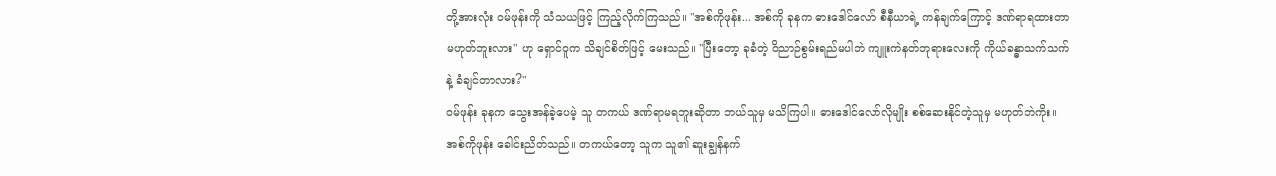တို့အားလုံး ဝမ်ဖုန်းကို သံသယဖြင့် ကြည့်လိုက်ကြသည်။ "အစ်ကိုဖုန်း... အစ်ကို ခုနက ဓားဒေါင်လော် စီနီယာရဲ့ ကန်ချက်ကြောင့် ဒဏ်ရာရထားတာ မဟုတ်ဘူးလား" ဟု ရှောင်ဝူက သိချင်စိတ်ဖြင့် မေးသည်။ "ပြီးတော့ ခုခံတဲ့ ဝိညာဉ်စွမ်းရည်မပါဘဲ ကျူးကဲနတ်ဘုရားလေးကို ကိုယ်ခန္ဓာသက်သက်နဲ့ ခံချင်တာလား?"
ဝမ်ဖုန်း ခုနက သွေးအန်ခဲ့ပေမဲ့ သူ တကယ် ဒဏ်ရာမရဘူးဆိုတာ ဘယ်သူမှ မသိကြပါ။ ဓားဒေါင်လော်လိုမျိုး စစ်ဆေးနိုင်တဲ့သူမှ မဟုတ်ဘဲကိုး။ အစ်ကိုဖုန်း ခေါင်းညိတ်သည်။ တကယ်တော့ သူက သူ၏ ဆူးချွန်နက်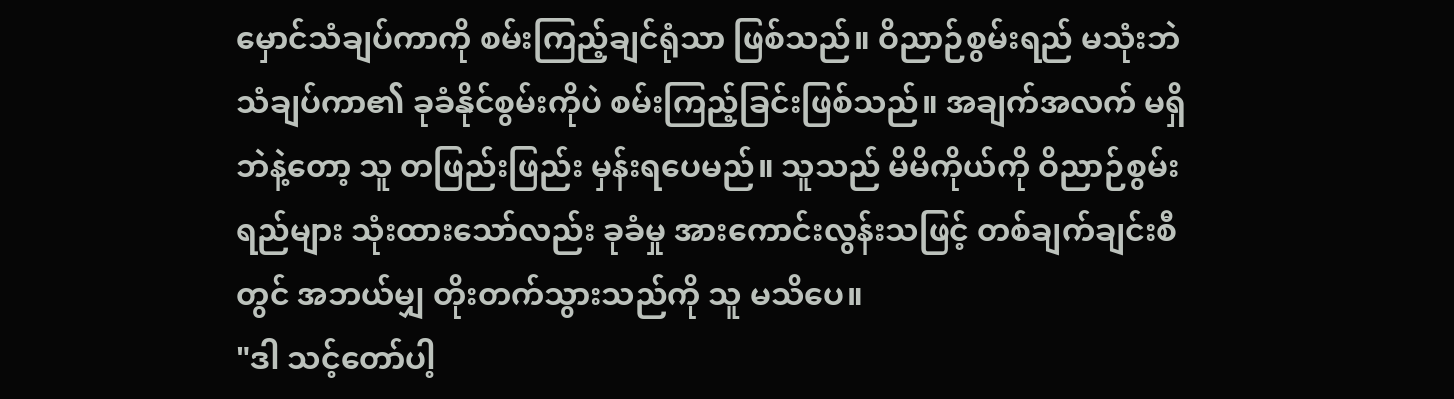မှောင်သံချပ်ကာကို စမ်းကြည့်ချင်ရုံသာ ဖြစ်သည်။ ဝိညာဉ်စွမ်းရည် မသုံးဘဲ သံချပ်ကာ၏ ခုခံနိုင်စွမ်းကိုပဲ စမ်းကြည့်ခြင်းဖြစ်သည်။ အချက်အလက် မရှိဘဲနဲ့တော့ သူ တဖြည်းဖြည်း မှန်းရပေမည်။ သူသည် မိမိကိုယ်ကို ဝိညာဉ်စွမ်းရည်များ သုံးထားသော်လည်း ခုခံမှု အားကောင်းလွန်းသဖြင့် တစ်ချက်ချင်းစီတွင် အဘယ်မျှ တိုးတက်သွားသည်ကို သူ မသိပေ။
"ဒါ သင့်တော်ပါ့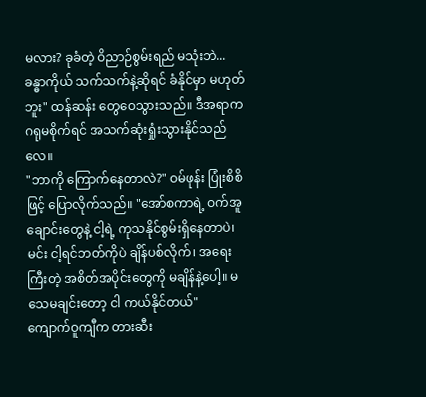မလား? ခုခံတဲ့ ဝိညာဉ်စွမ်းရည် မသုံးဘဲ... ခန္ဓာကိုယ် သက်သက်နဲ့ဆိုရင် ခံနိုင်မှာ မဟုတ်ဘူး" ထန်ဆန်း တွေဝေသွားသည်။ ဒီအရာက ဂရုမစိုက်ရင် အသက်ဆုံးရှုံးသွားနိုင်သည်လေ။
"ဘာကို ကြောက်နေတာလဲ?" ဝမ်ဖုန်း ပြုံးစိစိဖြင့် ပြောလိုက်သည်။ "အော်စကာရဲ့ ဝက်အူချောင်းတွေနဲ့ ငါ့ရဲ့ ကုသနိုင်စွမ်းရှိနေတာပဲ၊ မင်း ငါ့ရင်ဘတ်ကိုပဲ ချိန်ပစ်လိုက်၊ အရေးကြီးတဲ့ အစိတ်အပိုင်းတွေကို မချိန်နဲ့ပေါ့။ မသေမချင်းတော့ ငါ ကယ်နိုင်တယ်"
ကျောက်ဝူကျီက တားဆီး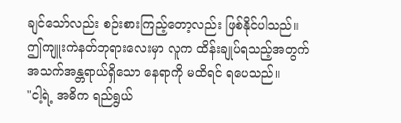ချင်သော်လည်း စဉ်းစားကြည့်တော့လည်း ဖြစ်နိုင်ပါသည်။ ဤကျူးကဲနတ်ဘုရားလေးမှာ လူက ထိန်းချုပ်ရသည့်အတွက် အသက်အန္တရာယ်ရှိသော နေရာကို မထိရင် ရပေသည်။
"ငါ့ရဲ့ အဓိက ရည်ရွယ်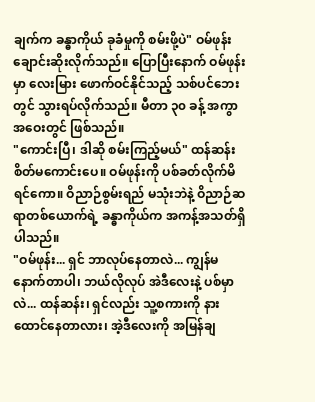ချက်က ခန္ဓာကိုယ် ခုခံမှုကို စမ်းဖို့ပဲ" ဝမ်ဖုန်း ချောင်းဆိုးလိုက်သည်။ ပြောပြီးနောက် ဝမ်ဖုန်းမှာ လေးမြား ဖောက်ဝင်နိုင်သည့် သစ်ပင်ဘေးတွင် သွားရပ်လိုက်သည်။ မီတာ ၃၀ ခန့် အကွာအဝေးတွင် ဖြစ်သည်။
"ကောင်းပြီ၊ ဒါဆို စမ်းကြည့်မယ်" ထန်ဆန်း စိတ်မကောင်းပေ။ ဝမ်ဖုန်းကို ပစ်ခတ်လိုက်မိရင်ကော။ ဝိညာဉ်စွမ်းရည် မသုံးဘဲနဲ့ ဝိညာဉ်ဆရာတစ်ယောက်ရဲ့ ခန္ဓာကိုယ်က အကန့်အသတ်ရှိပါသည်။
"ဝမ်ဖုန်း... ရှင် ဘာလုပ်နေတာလဲ... ကျွန်မ နောက်တာပါ၊ ဘယ်လိုလုပ် အဲဒီလေးနဲ့ ပစ်မှာလဲ... ထန်ဆန်း၊ ရှင်လည်း သူ့စကားကို နားထောင်နေတာလား၊ အဲ့ဒီလေးကို အမြန်ချ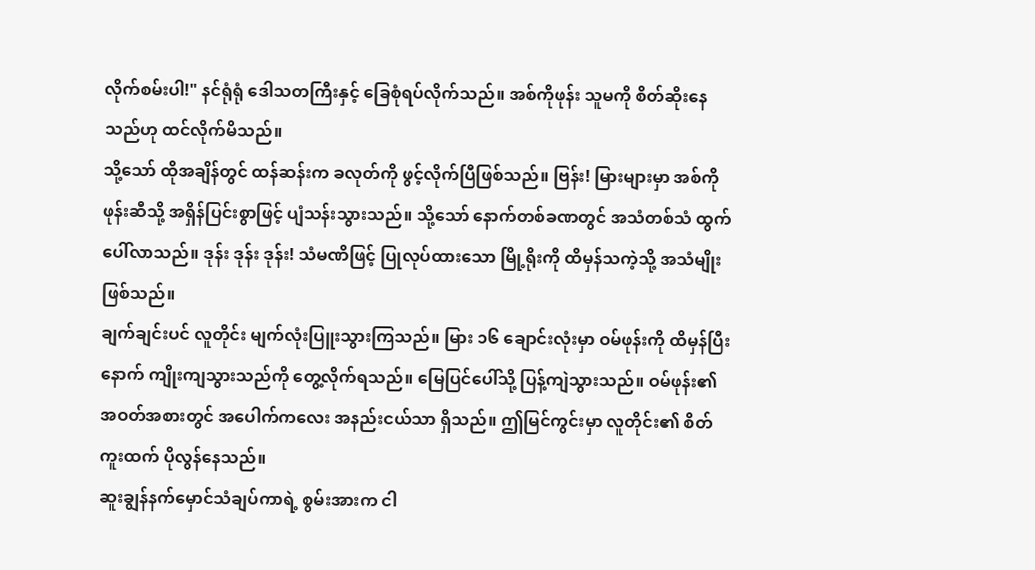လိုက်စမ်းပါ!" နင်ရုံရုံ ဒေါသတကြီးနှင့် ခြေစုံရပ်လိုက်သည်။ အစ်ကိုဖုန်း သူမကို စိတ်ဆိုးနေသည်ဟု ထင်လိုက်မိသည်။
သို့သော် ထိုအချိန်တွင် ထန်ဆန်းက ခလုတ်ကို ဖွင့်လိုက်ပြီဖြစ်သည်။ ဗြန်း! မြားများမှာ အစ်ကိုဖုန်းဆီသို့ အရှိန်ပြင်းစွာဖြင့် ပျံသန်းသွားသည်။ သို့သော် နောက်တစ်ခဏတွင် အသံတစ်သံ ထွက်ပေါ်လာသည်။ ဒုန်း ဒုန်း ဒုန်း! သံမဏိဖြင့် ပြုလုပ်ထားသော မြို့ရိုးကို ထိမှန်သကဲ့သို့ အသံမျိုး ဖြစ်သည်။
ချက်ချင်းပင် လူတိုင်း မျက်လုံးပြူးသွားကြသည်။ မြား ၁၆ ချောင်းလုံးမှာ ဝမ်ဖုန်းကို ထိမှန်ပြီးနောက် ကျိုးကျသွားသည်ကို တွေ့လိုက်ရသည်။ မြေပြင်ပေါ်သို့ ပြန့်ကျဲသွားသည်။ ဝမ်ဖုန်း၏ အဝတ်အစားတွင် အပေါက်ကလေး အနည်းငယ်သာ ရှိသည်။ ဤမြင်ကွင်းမှာ လူတိုင်း၏ စိတ်ကူးထက် ပိုလွန်နေသည်။
ဆူးချွန်နက်မှောင်သံချပ်ကာရဲ့ စွမ်းအားက ငါ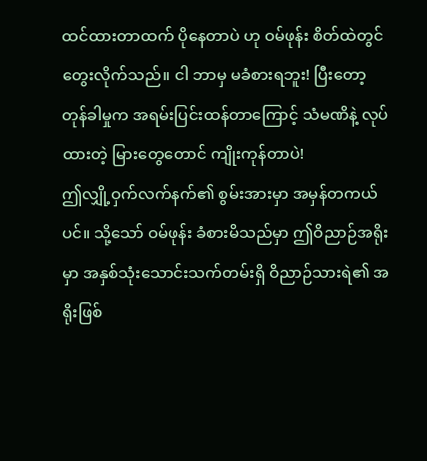ထင်ထားတာထက် ပိုနေတာပဲ ဟု ဝမ်ဖုန်း စိတ်ထဲတွင် တွေးလိုက်သည်။ ငါ ဘာမှ မခံစားရဘူး! ပြီးတော့ တုန်ခါမှုက အရမ်းပြင်းထန်တာကြောင့် သံမဏိနဲ့ လုပ်ထားတဲ့ မြားတွေတောင် ကျိုးကုန်တာပဲ!
ဤလျှို့ဝှက်လက်နက်၏ စွမ်းအားမှာ အမှန်တကယ်ပင်။ သို့သော် ဝမ်ဖုန်း ခံစားမိသည်မှာ ဤဝိညာဉ်အရိုးမှာ အနှစ်သုံးသောင်းသက်တမ်းရှိ ဝိညာဉ်သားရဲ၏ အရိုးဖြစ်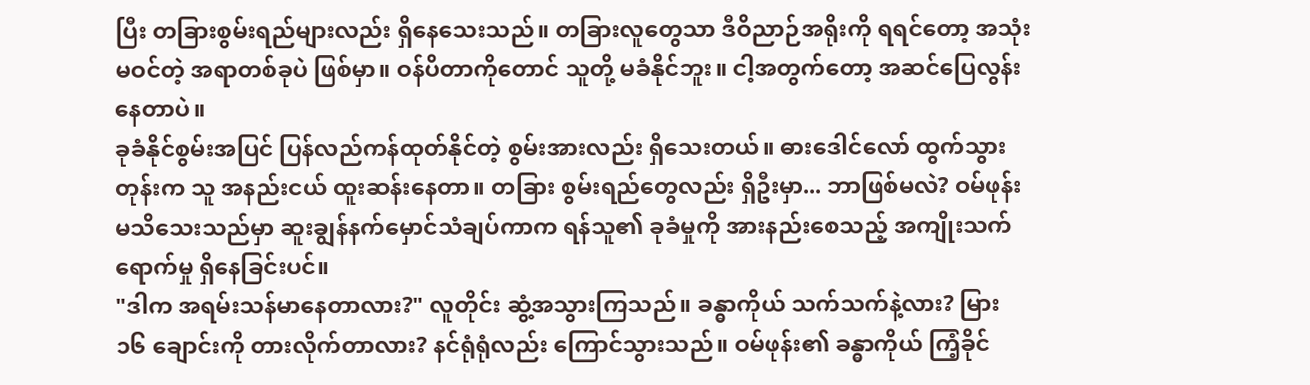ပြီး တခြားစွမ်းရည်များလည်း ရှိနေသေးသည်။ တခြားလူတွေသာ ဒီဝိညာဉ်အရိုးကို ရရင်တော့ အသုံးမဝင်တဲ့ အရာတစ်ခုပဲ ဖြစ်မှာ။ ဝန်ပိတာကိုတောင် သူတို့ မခံနိုင်ဘူး။ ငါ့အတွက်တော့ အဆင်ပြေလွန်းနေတာပဲ။
ခုခံနိုင်စွမ်းအပြင် ပြန်လည်ကန်ထုတ်နိုင်တဲ့ စွမ်းအားလည်း ရှိသေးတယ်။ ဓားဒေါင်လော် ထွက်သွားတုန်းက သူ အနည်းငယ် ထူးဆန်းနေတာ။ တခြား စွမ်းရည်တွေလည်း ရှိဦးမှာ... ဘာဖြစ်မလဲ? ဝမ်ဖုန်း မသိသေးသည်မှာ ဆူးချွန်နက်မှောင်သံချပ်ကာက ရန်သူ၏ ခုခံမှုကို အားနည်းစေသည့် အကျိုးသက်ရောက်မှု ရှိနေခြင်းပင်။
"ဒါက အရမ်းသန်မာနေတာလား?" လူတိုင်း ဆွံ့အသွားကြသည်။ ခန္ဓာကိုယ် သက်သက်နဲ့လား? မြား ၁၆ ချောင်းကို တားလိုက်တာလား? နင်ရုံရုံလည်း ကြောင်သွားသည်။ ဝမ်ဖုန်း၏ ခန္ဓာကိုယ် ကြံ့ခိုင်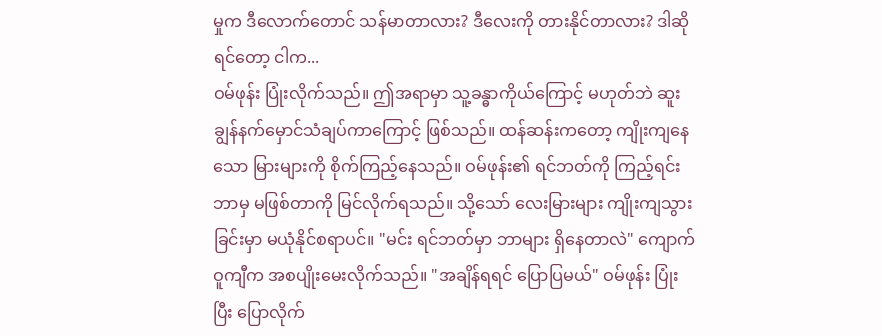မှုက ဒီလောက်တောင် သန်မာတာလား? ဒီလေးကို တားနိုင်တာလား? ဒါဆိုရင်တော့ ငါက...
ဝမ်ဖုန်း ပြုံးလိုက်သည်။ ဤအရာမှာ သူ့ခန္ဓာကိုယ်ကြောင့် မဟုတ်ဘဲ ဆူးချွန်နက်မှောင်သံချပ်ကာကြောင့် ဖြစ်သည်။ ထန်ဆန်းကတော့ ကျိုးကျနေသော မြားများကို စိုက်ကြည့်နေသည်။ ဝမ်ဖုန်း၏ ရင်ဘတ်ကို ကြည့်ရင်း ဘာမှ မဖြစ်တာကို မြင်လိုက်ရသည်။ သို့သော် လေးမြားများ ကျိုးကျသွားခြင်းမှာ မယုံနိုင်စရာပင်။ "မင်း ရင်ဘတ်မှာ ဘာများ ရှိနေတာလဲ" ကျောက်ဝူကျီက အစပျိုးမေးလိုက်သည်။ "အချိန်ရရင် ပြောပြမယ်" ဝမ်ဖုန်း ပြုံးပြီး ပြောလိုက်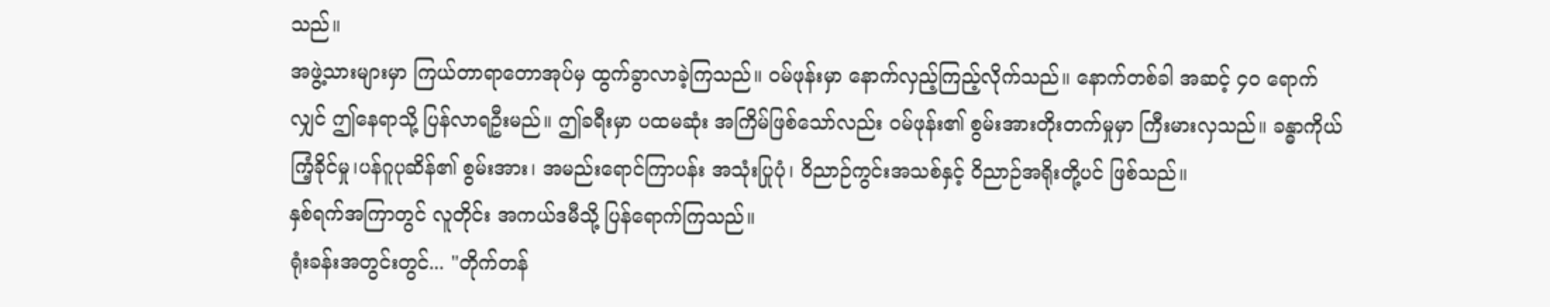သည်။
အဖွဲ့သားများမှာ ကြယ်တာရာတောအုပ်မှ ထွက်ခွာလာခဲ့ကြသည်။ ဝမ်ဖုန်းမှာ နောက်လှည့်ကြည့်လိုက်သည်။ နောက်တစ်ခါ အဆင့် ၄၀ ရောက်လျှင် ဤနေရာသို့ ပြန်လာရဦးမည်။ ဤခရီးမှာ ပထမဆုံး အကြိမ်ဖြစ်သော်လည်း ဝမ်ဖုန်း၏ စွမ်းအားတိုးတက်မှုမှာ ကြီးမားလှသည်။ ခန္ဓာကိုယ် ကြံ့ခိုင်မှု၊ပန်ဂူပုဆိန်၏ စွမ်းအား၊ အမည်းရောင်ကြာပန်း အသုံးပြုပုံ၊ ဝိညာဉ်ကွင်းအသစ်နှင့် ဝိညာဉ်အရိုးတို့ပင် ဖြစ်သည်။
နှစ်ရက်အကြာတွင် လူတိုင်း အကယ်ဒမီသို့ ပြန်ရောက်ကြသည်။
ရုံးခန်းအတွင်းတွင်... "တိုက်တန်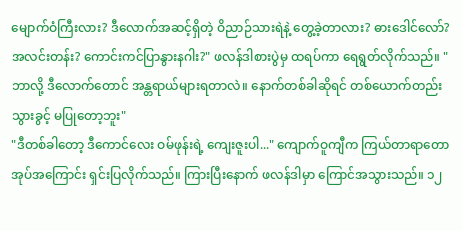မျောက်ဝံကြီးလား? ဒီလောက်အဆင့်ရှိတဲ့ ဝိညာဉ်သားရဲနဲ့ တွေ့ခဲ့တာလား? ဓားဒေါင်လော်? အလင်းတန်း? ကောင်းကင်ပြာနွားနဂါး?" ဖလန်ဒါစားပွဲမှ ထရပ်ကာ ရေရွတ်လိုက်သည်။ "ဘာလို့ ဒီလောက်တောင် အန္တရာယ်များရတာလဲ။ နောက်တစ်ခါဆိုရင် တစ်ယောက်တည်း သွားခွင့် မပြုတော့ဘူး"
"ဒီတစ်ခါတော့ ဒီကောင်လေး ဝမ်ဖုန်းရဲ့ ကျေးဇူးပါ..." ကျောက်ဝူကျီက ကြယ်တာရာတောအုပ်အကြောင်း ရှင်းပြလိုက်သည်။ ကြားပြီးနောက် ဖလန်ဒါမှာ ကြောင်အသွားသည်။ ၁၂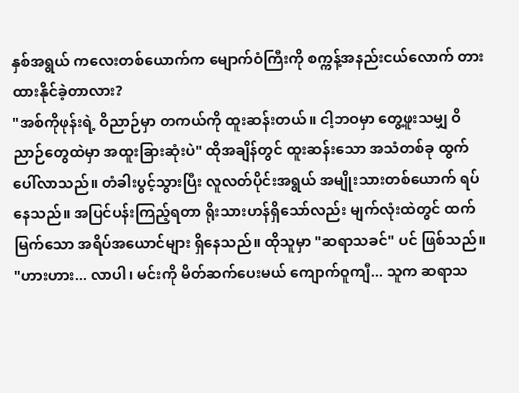နှစ်အရွယ် ကလေးတစ်ယောက်က မျောက်ဝံကြီးကို စက္ကန့်အနည်းငယ်လောက် တားထားနိုင်ခဲ့တာလား?
"အစ်ကိုဖုန်းရဲ့ ဝိညာဉ်မှာ တကယ်ကို ထူးဆန်းတယ်။ ငါ့ဘဝမှာ တွေ့ဖူးသမျှ ဝိညာဉ်တွေထဲမှာ အထူးခြားဆုံးပဲ" ထိုအချိန်တွင် ထူးဆန်းသော အသံတစ်ခု ထွက်ပေါ်လာသည်။ တံခါးပွင့်သွားပြီး လူလတ်ပိုင်းအရွယ် အမျိုးသားတစ်ယောက် ရပ်နေသည်။ အပြင်ပန်းကြည့်ရတာ ရိုးသားဟန်ရှိသော်လည်း မျက်လုံးထဲတွင် ထက်မြက်သော အရိပ်အယောင်များ ရှိနေသည်။ ထိုသူမှာ "ဆရာသခင်" ပင် ဖြစ်သည်။
"ဟားဟား... လာပါ၊ မင်းကို မိတ်ဆက်ပေးမယ် ကျောက်ဝူကျီ... သူက ဆရာသ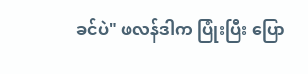ခင်ပဲ" ဖလန်ဒါက ပြုံးပြီး ပြော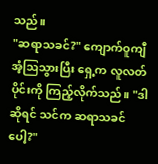သည်။
"ဆရာသခင်?" ကျောက်ဝူကျီ အံ့ဩသွားပြီး ရှေ့က လူလတ်ပိုင်းကို ကြည့်လိုက်သည်။ "ဒါဆိုရင် သင်က ဆရာသခင်ပေါ့?"